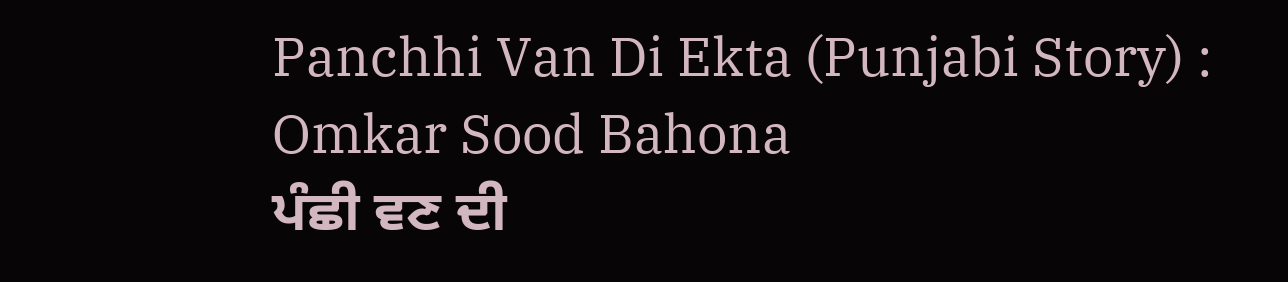Panchhi Van Di Ekta (Punjabi Story) : Omkar Sood Bahona
ਪੰਛੀ ਵਣ ਦੀ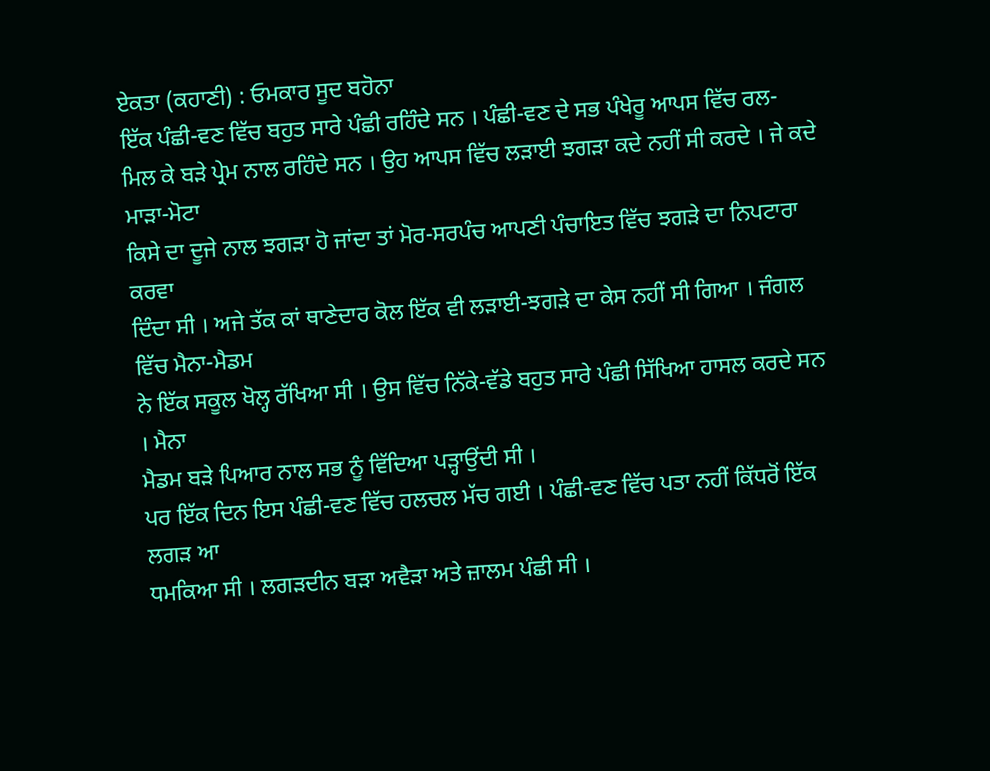ਏਕਤਾ (ਕਹਾਣੀ) : ਓਮਕਾਰ ਸੂਦ ਬਹੋਨਾ
ਇੱਕ ਪੰਛੀ-ਵਣ ਵਿੱਚ ਬਹੁਤ ਸਾਰੇ ਪੰਛੀ ਰਹਿੰਦੇ ਸਨ । ਪੰਛੀ-ਵਣ ਦੇ ਸਭ ਪੰਖੇਰੂ ਆਪਸ ਵਿੱਚ ਰਲ-
ਮਿਲ ਕੇ ਬੜੇ ਪ੍ਰੇਮ ਨਾਲ ਰਹਿੰਦੇ ਸਨ । ਉਹ ਆਪਸ ਵਿੱਚ ਲੜਾਈ ਝਗੜਾ ਕਦੇ ਨਹੀਂ ਸੀ ਕਰਦੇ । ਜੇ ਕਦੇ ਮਾੜਾ-ਮੋਟਾ
ਕਿਸੇ ਦਾ ਦੂਜੇ ਨਾਲ ਝਗੜਾ ਹੋ ਜਾਂਦਾ ਤਾਂ ਮੋਰ-ਸਰਪੰਚ ਆਪਣੀ ਪੰਚਾਇਤ ਵਿੱਚ ਝਗੜੇ ਦਾ ਨਿਪਟਾਰਾ ਕਰਵਾ
ਦਿੰਦਾ ਸੀ । ਅਜੇ ਤੱਕ ਕਾਂ ਥਾਣੇਦਾਰ ਕੋਲ ਇੱਕ ਵੀ ਲੜਾਈ-ਝਗੜੇ ਦਾ ਕੇਸ ਨਹੀਂ ਸੀ ਗਿਆ । ਜੰਗਲ ਵਿੱਚ ਮੈਨਾ-ਮੈਡਮ
ਨੇ ਇੱਕ ਸਕੂਲ ਖੋਲ੍ਹ ਰੱਖਿਆ ਸੀ । ਉਸ ਵਿੱਚ ਨਿੱਕੇ-ਵੱਡੇ ਬਹੁਤ ਸਾਰੇ ਪੰਛੀ ਸਿੱਖਿਆ ਹਾਸਲ ਕਰਦੇ ਸਨ । ਮੈਨਾ
ਮੈਡਮ ਬੜੇ ਪਿਆਰ ਨਾਲ ਸਭ ਨੂੰ ਵਿੱਦਿਆ ਪੜ੍ਹਾਉਂਦੀ ਸੀ ।
ਪਰ ਇੱਕ ਦਿਨ ਇਸ ਪੰਛੀ-ਵਣ ਵਿੱਚ ਹਲਚਲ ਮੱਚ ਗਈ । ਪੰਛੀ-ਵਣ ਵਿੱਚ ਪਤਾ ਨਹੀਂ ਕਿੱਧਰੋਂ ਇੱਕ ਲਗੜ ਆ
ਧਮਕਿਆ ਸੀ । ਲਗੜਦੀਨ ਬੜਾ ਅਵੈੜਾ ਅਤੇ ਜ਼ਾਲਮ ਪੰਛੀ ਸੀ ।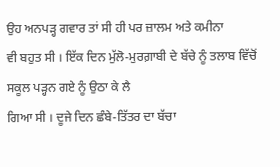ਉਹ ਅਨਪੜ੍ਹ ਗਵਾਰ ਤਾਂ ਸੀ ਹੀ ਪਰ ਜ਼ਾਲਮ ਅਤੇ ਕਮੀਨਾ
ਵੀ ਬਹੁਤ ਸੀ । ਇੱਕ ਦਿਨ ਮੁੱਲੋ-ਮੁਰਗ਼ਾਬੀ ਦੇ ਬੱਚੇ ਨੂੰ ਤਲਾਬ ਵਿੱਚੋਂ ਸਕੂਲ ਪੜ੍ਹਨ ਗਏ ਨੂੰ ਉਠਾ ਕੇ ਲੈ
ਗਿਆ ਸੀ । ਦੂਜੇ ਦਿਨ ਛੰਬੇ-ਤਿੱਤਰ ਦਾ ਬੱਚਾ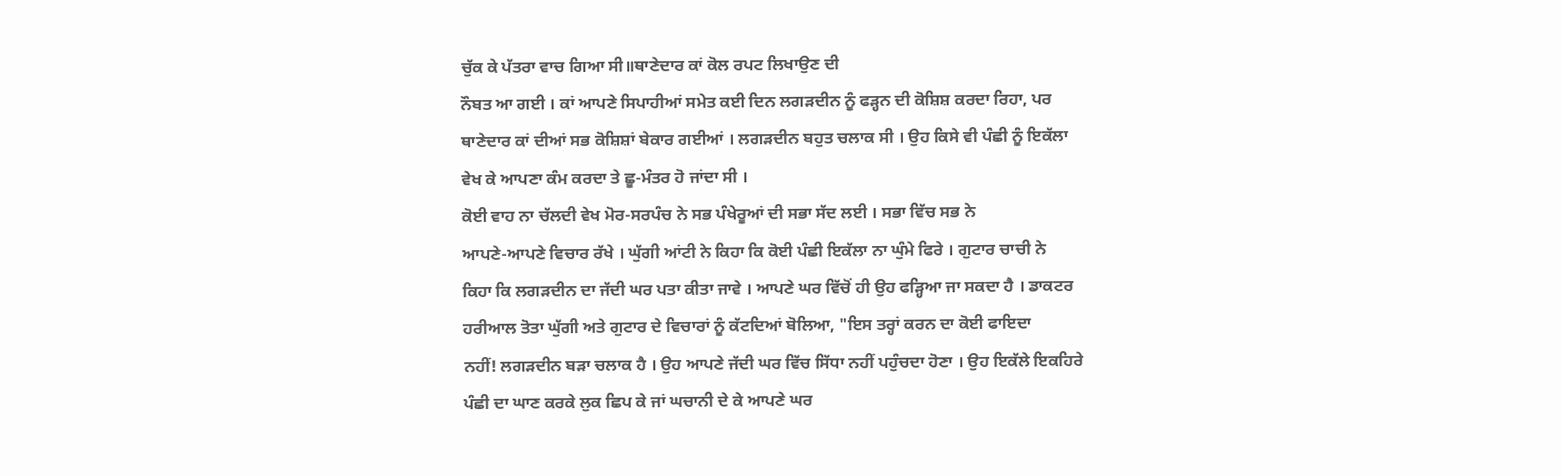ਚੁੱਕ ਕੇ ਪੱਤਰਾ ਵਾਚ ਗਿਆ ਸੀ॥ਥਾਣੇਦਾਰ ਕਾਂ ਕੋਲ ਰਪਟ ਲਿਖਾਉਣ ਦੀ
ਨੌਬਤ ਆ ਗਈ । ਕਾਂ ਆਪਣੇ ਸਿਪਾਹੀਆਂ ਸਮੇਤ ਕਈ ਦਿਨ ਲਗੜਦੀਨ ਨੂੰ ਫੜ੍ਹਨ ਦੀ ਕੋਸ਼ਿਸ਼ ਕਰਦਾ ਰਿਹਾ, ਪਰ
ਥਾਣੇਦਾਰ ਕਾਂ ਦੀਆਂ ਸਭ ਕੋਸ਼ਿਸ਼ਾਂ ਬੇਕਾਰ ਗਈਆਂ । ਲਗੜਦੀਨ ਬਹੁਤ ਚਲਾਕ ਸੀ । ਉਹ ਕਿਸੇ ਵੀ ਪੰਛੀ ਨੂੰ ਇਕੱਲਾ
ਵੇਖ ਕੇ ਆਪਣਾ ਕੰਮ ਕਰਦਾ ਤੇ ਛੂ-ਮੰਤਰ ਹੋ ਜਾਂਦਾ ਸੀ ।
ਕੋਈ ਵਾਹ ਨਾ ਚੱਲਦੀ ਵੇਖ ਮੋਰ-ਸਰਪੰਚ ਨੇ ਸਭ ਪੰਖੇਰੂਆਂ ਦੀ ਸਭਾ ਸੱਦ ਲਈ । ਸਭਾ ਵਿੱਚ ਸਭ ਨੇ
ਆਪਣੇ-ਆਪਣੇ ਵਿਚਾਰ ਰੱਖੇ । ਘੁੱਗੀ ਆਂਟੀ ਨੇ ਕਿਹਾ ਕਿ ਕੋਈ ਪੰਛੀ ਇਕੱਲਾ ਨਾ ਘੁੰਮੇ ਫਿਰੇ । ਗੁਟਾਰ ਚਾਚੀ ਨੇ
ਕਿਹਾ ਕਿ ਲਗੜਦੀਨ ਦਾ ਜੱਦੀ ਘਰ ਪਤਾ ਕੀਤਾ ਜਾਵੇ । ਆਪਣੇ ਘਰ ਵਿੱਚੋਂ ਹੀ ਉਹ ਫੜ੍ਹਿਆ ਜਾ ਸਕਦਾ ਹੈ । ਡਾਕਟਰ
ਹਰੀਆਲ ਤੋਤਾ ਘੁੱਗੀ ਅਤੇ ਗੁਟਾਰ ਦੇ ਵਿਚਾਰਾਂ ਨੂੰ ਕੱਟਦਿਆਂ ਬੋਲਿਆ, "ਇਸ ਤਰ੍ਹਾਂ ਕਰਨ ਦਾ ਕੋਈ ਫਾਇਦਾ
ਨਹੀਂ! ਲਗੜਦੀਨ ਬੜਾ ਚਲਾਕ ਹੈ । ਉਹ ਆਪਣੇ ਜੱਦੀ ਘਰ ਵਿੱਚ ਸਿੱਧਾ ਨਹੀਂ ਪਹੁੰਚਦਾ ਹੋਣਾ । ਉਹ ਇਕੱਲੇ ਇਕਹਿਰੇ
ਪੰਛੀ ਦਾ ਘਾਣ ਕਰਕੇ ਲੁਕ ਛਿਪ ਕੇ ਜਾਂ ਘਚਾਨੀ ਦੇ ਕੇ ਆਪਣੇ ਘਰ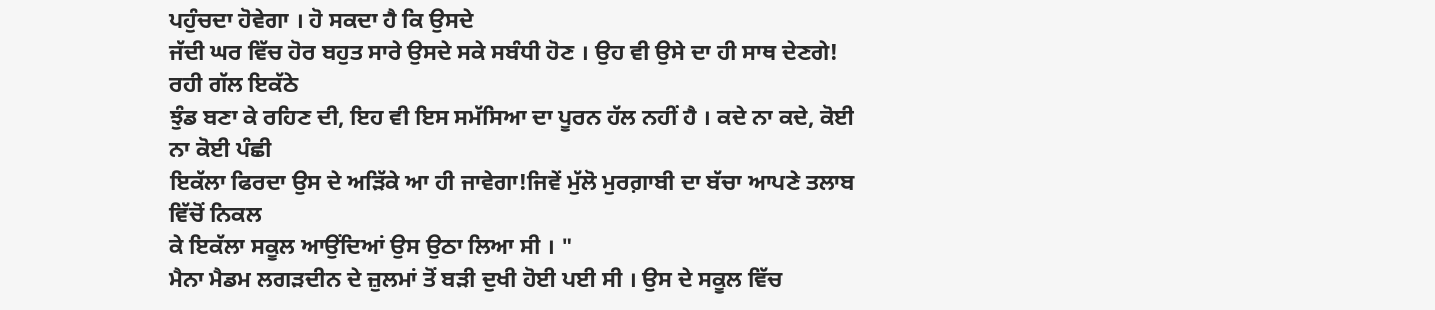ਪਹੁੰਚਦਾ ਹੋਵੇਗਾ । ਹੋ ਸਕਦਾ ਹੈ ਕਿ ਉਸਦੇ
ਜੱਦੀ ਘਰ ਵਿੱਚ ਹੋਰ ਬਹੁਤ ਸਾਰੇ ਉਸਦੇ ਸਕੇ ਸਬੰਧੀ ਹੋਣ । ਉਹ ਵੀ ਉਸੇ ਦਾ ਹੀ ਸਾਥ ਦੇਣਗੇ! ਰਹੀ ਗੱਲ ਇਕੱਠੇ
ਝੁੰਡ ਬਣਾ ਕੇ ਰਹਿਣ ਦੀ, ਇਹ ਵੀ ਇਸ ਸਮੱਸਿਆ ਦਾ ਪੂਰਨ ਹੱਲ ਨਹੀਂ ਹੈ । ਕਦੇ ਨਾ ਕਦੇ, ਕੋਈ ਨਾ ਕੋਈ ਪੰਛੀ
ਇਕੱਲਾ ਫਿਰਦਾ ਉਸ ਦੇ ਅੜਿੱਕੇ ਆ ਹੀ ਜਾਵੇਗਾ!ਜਿਵੇਂ ਮੁੱਲੋ ਮੁਰਗ਼ਾਬੀ ਦਾ ਬੱਚਾ ਆਪਣੇ ਤਲਾਬ ਵਿੱਚੋਂ ਨਿਕਲ
ਕੇ ਇਕੱਲਾ ਸਕੂਲ ਆਉਂਦਿਆਂ ਉਸ ਉਠਾ ਲਿਆ ਸੀ । "
ਮੈਨਾ ਮੈਡਮ ਲਗੜਦੀਨ ਦੇ ਜ਼ੁਲਮਾਂ ਤੋਂ ਬੜੀ ਦੁਖੀ ਹੋਈ ਪਈ ਸੀ । ਉਸ ਦੇ ਸਕੂਲ ਵਿੱਚ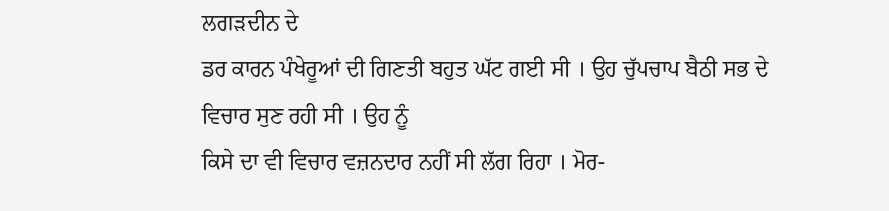ਲਗੜਦੀਨ ਦੇ
ਡਰ ਕਾਰਨ ਪੰਖੇਰੂਆਂ ਦੀ ਗਿਣਤੀ ਬਹੁਤ ਘੱਟ ਗਈ ਸੀ । ਉਹ ਚੁੱਪਚਾਪ ਬੈਠੀ ਸਭ ਦੇ ਵਿਚਾਰ ਸੁਣ ਰਹੀ ਸੀ । ਉਹ ਨੂੰ
ਕਿਸੇ ਦਾ ਵੀ ਵਿਚਾਰ ਵਜ਼ਨਦਾਰ ਨਹੀਂ ਸੀ ਲੱਗ ਰਿਹਾ । ਮੋਰ-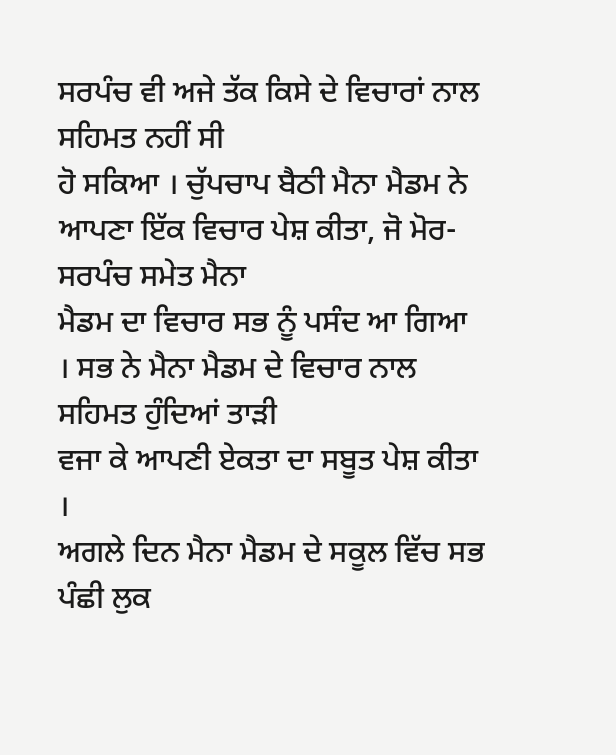ਸਰਪੰਚ ਵੀ ਅਜੇ ਤੱਕ ਕਿਸੇ ਦੇ ਵਿਚਾਰਾਂ ਨਾਲ ਸਹਿਮਤ ਨਹੀਂ ਸੀ
ਹੋ ਸਕਿਆ । ਚੁੱਪਚਾਪ ਬੈਠੀ ਮੈਨਾ ਮੈਡਮ ਨੇ ਆਪਣਾ ਇੱਕ ਵਿਚਾਰ ਪੇਸ਼ ਕੀਤਾ, ਜੋ ਮੋਰ-ਸਰਪੰਚ ਸਮੇਤ ਮੈਨਾ
ਮੈਡਮ ਦਾ ਵਿਚਾਰ ਸਭ ਨੂੰ ਪਸੰਦ ਆ ਗਿਆ । ਸਭ ਨੇ ਮੈਨਾ ਮੈਡਮ ਦੇ ਵਿਚਾਰ ਨਾਲ ਸਹਿਮਤ ਹੁੰਦਿਆਂ ਤਾੜੀ
ਵਜਾ ਕੇ ਆਪਣੀ ਏਕਤਾ ਦਾ ਸਬੂਤ ਪੇਸ਼ ਕੀਤਾ ।
ਅਗਲੇ ਦਿਨ ਮੈਨਾ ਮੈਡਮ ਦੇ ਸਕੂਲ ਵਿੱਚ ਸਭ ਪੰਛੀ ਲੁਕ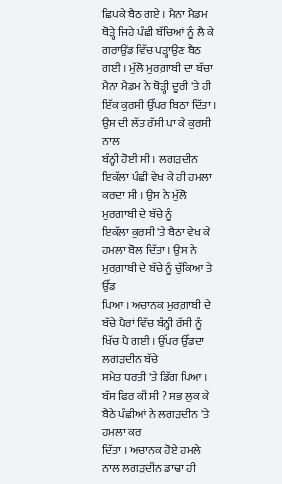ਛਿਪਕੇ ਬੈਠ ਗਏ । ਮੈਨਾ ਮੈਡਮ
ਥੋੜ੍ਹੇ ਜਿਹੇ ਪੰਛੀ ਬੱਚਿਆਂ ਨੂੰ ਲੈ ਕੇ ਗਰਾਉਂਡ ਵਿੱਚ ਪੜ੍ਹਾਉਣ ਬੈਠ ਗਈ । ਮੁੱਲੋ ਮੁਰਗ਼ਾਬੀ ਦਾ ਬੱਚਾ
ਮੈਨਾ ਮੈਡਮ ਨੇ ਥੋੜ੍ਹੀ ਦੂਰੀ 'ਤੇ ਹੀ ਇੱਕ ਕੁਰਸੀ ਉੱਪਰ ਬਿਠਾ ਦਿੱਤਾ । ਉਸ ਦੀ ਲੱਤ ਰੱਸੀ ਪਾ ਕੇ ਕੁਰਸੀ ਨਾਲ
ਬੰਨ੍ਹੀ ਹੋਈ ਸੀ । ਲਗੜਦੀਨ ਇਕੱਲਾ ਪੰਛੀ ਵੇਖ ਕੇ ਹੀ ਹਮਲਾ ਕਰਦਾ ਸੀ । ਉਸ ਨੇ ਮੁੱਲੋ ਮੁਰਗਾਬੀ ਦੇ ਬੱਚੇ ਨੂੰ
ਇਕੱਲਾ ਕੁਰਸੀ 'ਤੇ ਬੈਠਾ ਵੇਖ ਕੇ ਹਮਲਾ ਬੋਲ ਦਿੱਤਾ । ਉਸ ਨੇ ਮੁਰਗ਼ਾਬੀ ਦੇ ਬੱਚੇ ਨੂੰ ਚੁੱਕਿਆ ਤੇ ਉੱਡ
ਪਿਆ । ਅਚਾਨਕ ਮੁਰਗ਼ਾਬੀ ਦੇ ਬੱਚੇ ਪੈਰਾਂ ਵਿੱਚ ਬੰਨ੍ਹੀ ਰੱਸੀ ਨੂੰ ਖਿੱਚ ਪੈ ਗਈ । ਉੱਪਰ ਉੱਡਦਾ ਲਗੜਦੀਨ ਬੱਚੇ
ਸਮੇਤ ਧਰਤੀ 'ਤੇ ਡਿੱਗ ਪਿਆ । ਬੱਸ ਫਿਰ ਕੀ ਸੀ ? ਸਭ ਲੁਕ ਕੇ ਬੈਠੇ ਪੰਛੀਆਂ ਨੇ ਲਗੜਦੀਨ 'ਤੇ ਹਮਲਾ ਕਰ
ਦਿੱਤਾ । ਅਚਾਨਕ ਹੋਏ ਹਮਲੇ ਨਾਲ ਲਗੜਦੀਨ ਡਾਢਾ ਹੀ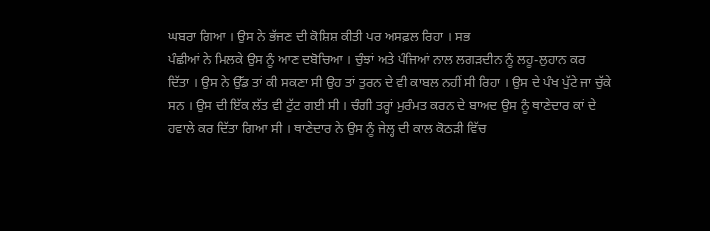ਘਬਰਾ ਗਿਆ । ਉਸ ਨੇ ਭੱਜਣ ਦੀ ਕੋਸ਼ਿਸ਼ ਕੀਤੀ ਪਰ ਅਸਫ਼ਲ ਰਿਹਾ । ਸਭ
ਪੰਛੀਆਂ ਨੇ ਮਿਲਕੇ ਉਸ ਨੂੰ ਆਣ ਦਬੋਚਿਆ । ਚੁੰਝਾਂ ਅਤੇ ਪੰਜਿਆਂ ਨਾਲ ਲਗੜਦੀਨ ਨੂੰ ਲਹੂ-ਲੁਹਾਨ ਕਰ
ਦਿੱਤਾ । ਉਸ ਨੇ ਉੱਡ ਤਾਂ ਕੀ ਸਕਣਾ ਸੀ ਉਹ ਤਾਂ ਤੁਰਨ ਦੇ ਵੀ ਕਾਬਲ ਨਹੀਂ ਸੀ ਰਿਹਾ । ਉਸ ਦੇ ਪੰਖ ਪੁੱਟੇ ਜਾ ਚੁੱਕੇ
ਸਨ । ਉਸ ਦੀ ਇੱਕ ਲੱਤ ਵੀ ਟੁੱਟ ਗਈ ਸੀ । ਚੰਗੀ ਤਰ੍ਹਾਂ ਮੁਰੰਮਤ ਕਰਨ ਦੇ ਬਾਅਦ ਉਸ ਨੂੰ ਥਾਣੇਦਾਰ ਕਾਂ ਦੇ
ਹਵਾਲੇ ਕਰ ਦਿੱਤਾ ਗਿਆ ਸੀ । ਥਾਣੇਦਾਰ ਨੇ ਉਸ ਨੂੰ ਜੇਲ੍ਹ ਦੀ ਕਾਲ ਕੋਠੜੀ ਵਿੱਚ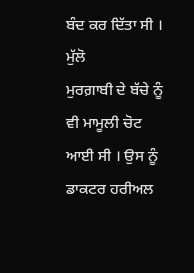ਬੰਦ ਕਰ ਦਿੱਤਾ ਸੀ । ਮੁੱਲੋ
ਮੁਰਗ਼ਾਬੀ ਦੇ ਬੱਚੇ ਨੂੰ ਵੀ ਮਾਮੂਲੀ ਚੋਟ ਆਈ ਸੀ । ਉਸ ਨੂੰ ਡਾਕਟਰ ਹਰੀਅਲ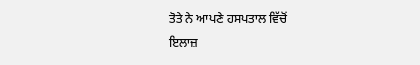ਤੋਤੇ ਨੇ ਆਪਣੇ ਹਸਪਤਾਲ ਵਿੱਚੋਂ
ਇਲਾਜ਼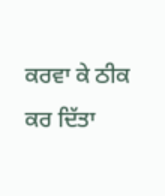ਕਰਵਾ ਕੇ ਠੀਕ ਕਰ ਦਿੱਤਾ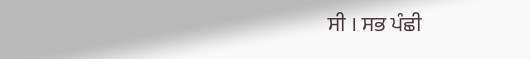ਸੀ । ਸਭ ਪੰਛੀ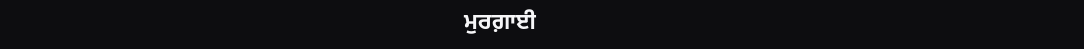ਮੁਰਗ਼ਾਈ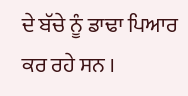ਦੇ ਬੱਚੇ ਨੂੰ ਡਾਢਾ ਪਿਆਰ ਕਰ ਰਹੇ ਸਨ ।